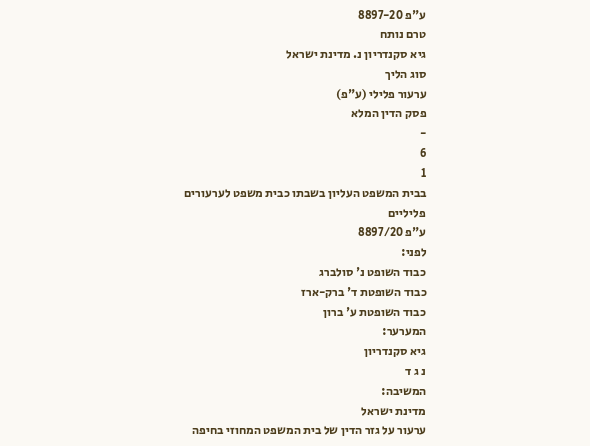ע"פ 8897-20
טרם נותח
גיא סקנדריון נ. מדינת ישראל
סוג הליך
ערעור פלילי (ע"פ)
פסק הדין המלא
-
6
1
בבית המשפט העליון בשבתו כבית משפט לערעורים פליליים
ע"פ 8897/20
לפני:
כבוד השופט נ' סולברג
כבוד השופטת ד' ברק-ארז
כבוד השופטת ע' ברון
המערער:
גיא סקנדריון
נ ג ד
המשיבה:
מדינת ישראל
ערעור על גזר הדין של בית המשפט המחוזי בחיפה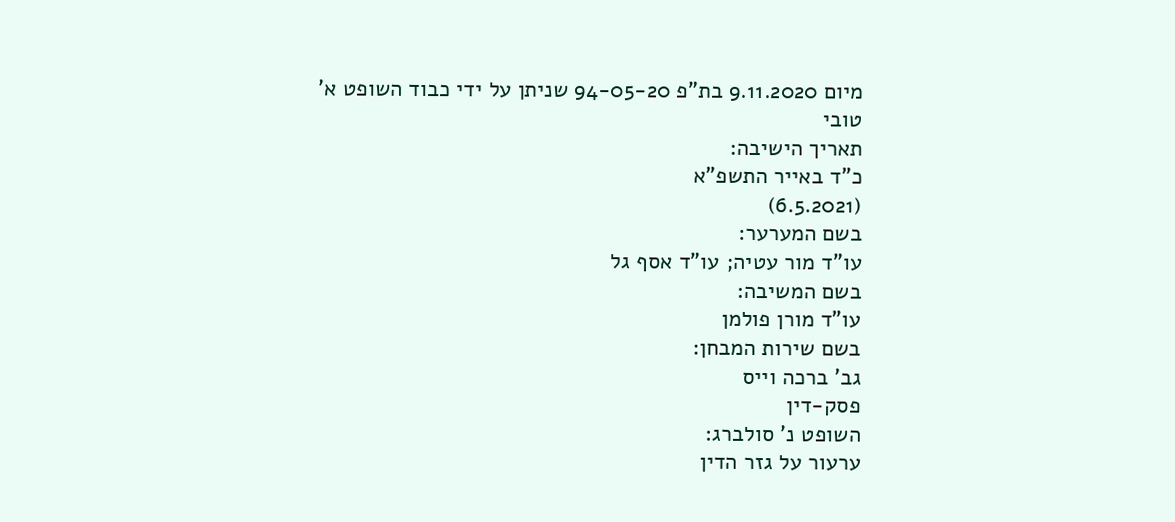מיום 9.11.2020 בת"פ 94-05-20 שניתן על ידי כבוד השופט א' טובי
תאריך הישיבה:
כ"ד באייר התשפ"א
(6.5.2021)
בשם המערער:
עו"ד מור עטיה; עו"ד אסף גל
בשם המשיבה:
עו"ד מורן פולמן
בשם שירות המבחן:
גב' ברכה וייס
פסק-דין
השופט נ' סולברג:
ערעור על גזר הדין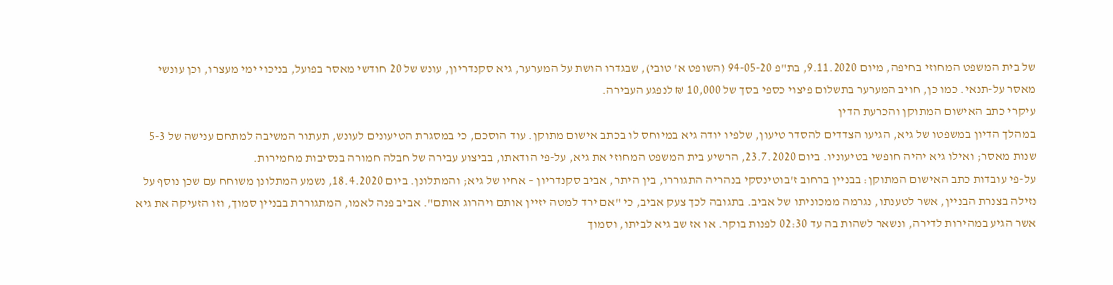של בית המשפט המחוזי בחיפה, מיום 9.11.2020, בת"פ 94-05-20 (השופט א' טובי), שבגדרו הושת על המערער, גיא סקנדריון, עונש של 20 חודשי מאסר בפועל, בניכוי ימי מעצרו, וכן עונשי מאסר על-תנאי. כמו כן, חויב המערער בתשלום פיצוי כספי בסך של 10,000 ₪ לנפגע העבירה.
עיקרי כתב האישום המתוקן והכרעת הדין
במהלך הדיון במשפטו של גיא, הגיעו הצדדים להסדר טיעון, שלפיו יודה גיא במיוחס לו בכתב אישום מתוקן. עוד הוסכם, כי במסגרת הטיעונים לעונש, תעתור המשיבה למתחם ענישה של 5-3 שנות מאסר; ואילו גיא יהיה חופשי בטיעוניו. ביום 23.7.2020, הרשיע בית המשפט המחוזי את גיא, על-פי הודאתו, בביצוע עבירה של חבלה חמורה בנסיבות מחמירות.
על-פי עובדות כתב האישום המתוקן: בבניין ברחוב ז'בוטינסקי בנהריה התגוררו, בין היתר, אביב סקנדריון – אחיו של גיא; והמתלונן. ביום 18.4.2020, נשמע המתלונן משוחח עם שכן נוסף על נזילה בצנרת הבניין, אשר לטענתו, נגרמה ממכוניתו של אביב. בתגובה לכך צעק אביב, כי "אם ירד למטה יזיין אותם ויהרוג אותם". אביב פנה לאמו, המתגוררת בבניין סמוך, וזו הזעיקה את גיא אשר הגיע במהירות לדירה, ונשאר לשהות בה עד 02:30 לפנות בוקר. או אז שב גיא לביתו, וסמוך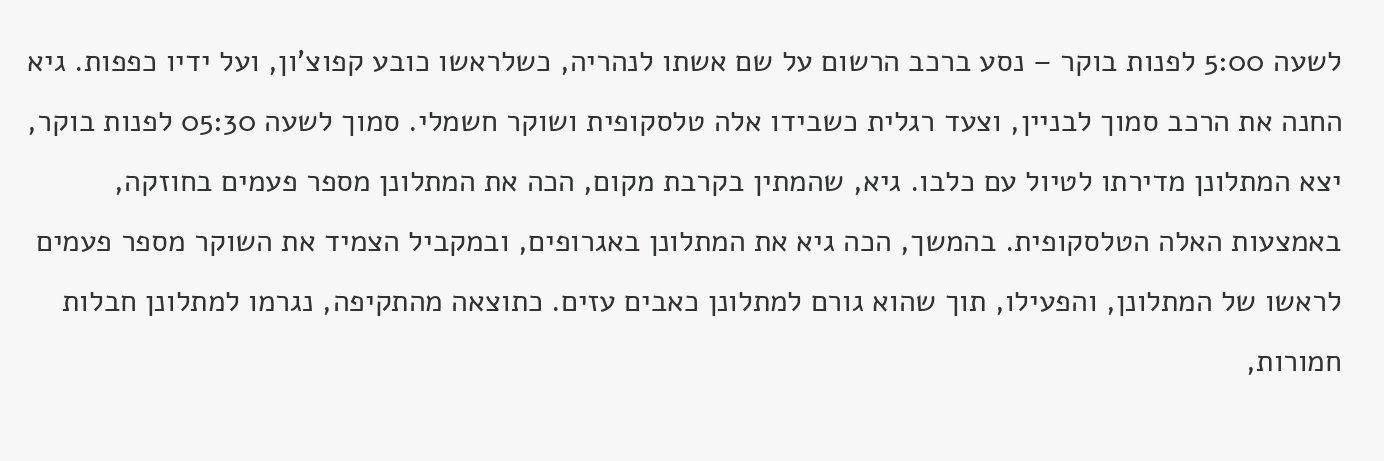לשעה 5:00 לפנות בוקר – נסע ברכב הרשום על שם אשתו לנהריה, כשלראשו כובע קפוצ'ון, ועל ידיו כפפות. גיא החנה את הרכב סמוך לבניין, וצעד רגלית כשבידו אלה טלסקופית ושוקר חשמלי. סמוך לשעה 05:30 לפנות בוקר, יצא המתלונן מדירתו לטיול עם כלבו. גיא, שהמתין בקרבת מקום, הכה את המתלונן מספר פעמים בחוזקה, באמצעות האלה הטלסקופית. בהמשך, הכה גיא את המתלונן באגרופים, ובמקביל הצמיד את השוקר מספר פעמים לראשו של המתלונן, והפעילו, תוך שהוא גורם למתלונן כאבים עזים. כתוצאה מהתקיפה, נגרמו למתלונן חבלות חמורות,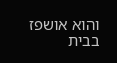והוא אושפז בבית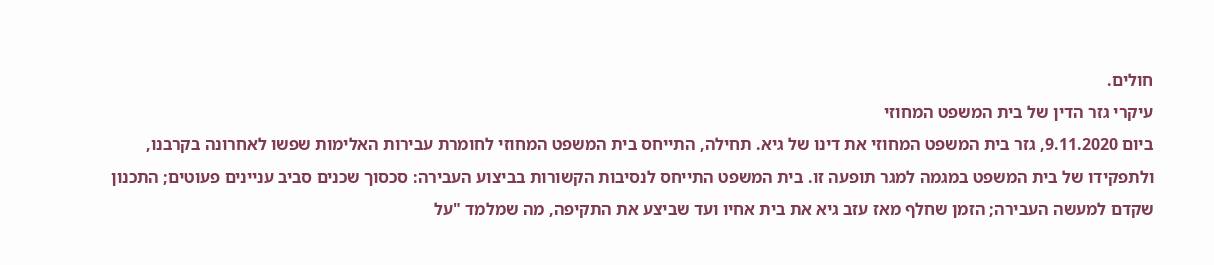חולים.
עיקרי גזר הדין של בית המשפט המחוזי
ביום 9.11.2020, גזר בית המשפט המחוזי את דינו של גיא. תחילה, התייחס בית המשפט המחוזי לחומרת עבירות האלימות שפשו לאחרונה בקרבנו, ולתפקידו של בית המשפט במגמה למגר תופעה זו. בית המשפט התייחס לנסיבות הקשורות בביצוע העבירה: סכסוך שכנים סביב עניינים פעוטים; התכנון שקדם למעשה העבירה; הזמן שחלף מאז עזב גיא את בית אחיו ועד שביצע את התקיפה, מה שמלמד "על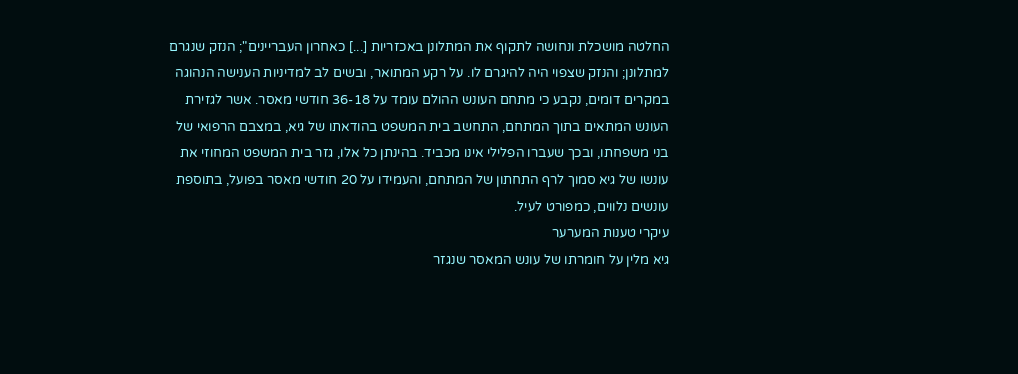החלטה מושכלת ונחושה לתקוף את המתלונן באכזריות [...] כאחרון העבריינים"; הנזק שנגרם למתלונן; והנזק שצפוי היה להיגרם לו. על רקע המתואר, ובשים לב למדיניות הענישה הנהוגה במקרים דומים, נקבע כי מתחם העונש ההולם עומד על 36-18 חודשי מאסר. אשר לגזירת העונש המתאים בתוך המתחם, התחשב בית המשפט בהודאתו של גיא, במצבם הרפואי של בני משפחתו, ובכך שעברו הפלילי אינו מכביד. בהינתן כל אלו, גזר בית המשפט המחוזי את עונשו של גיא סמוך לרף התחתון של המתחם, והעמידו על 20 חודשי מאסר בפועל, בתוספת עונשים נלווים, כמפורט לעיל.
עיקרי טענות המערער
גיא מלין על חומרתו של עונש המאסר שנגזר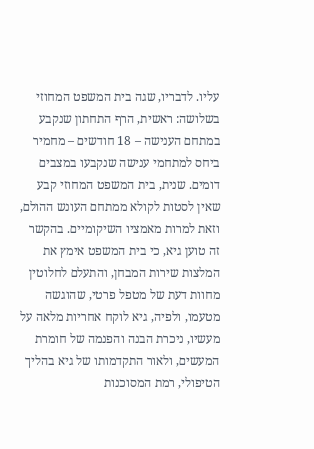עליו. לדבריו, שגה בית המשפט המחוזי בשלושה: ראשית, הרף התחתון שנקבע במתחם הענישה – 18 חודשים – מחמיר ביחס למתחמי ענישה שנקבעו במצבים דומים. שנית, בית המשפט המחוזי קבע שאין לסטות לקולא ממתחם העונש ההולם, וזאת למרות מאמציו השיקומיים. בהקשר זה טוען גיא, כי בית המשפט אימץ את המלצות שירות המבחן, והתעלם לחלוטין מחוות דעת של מטפל פרטי, שהוגשה מטעמו, ולפיה, גיא לוקח אחריות מלאה על מעשיו, ניכרת הבנה והפנמה של חומרת המעשים, ולאור התקדמותו של גיא בהליך הטיפולי, רמת המסוכנות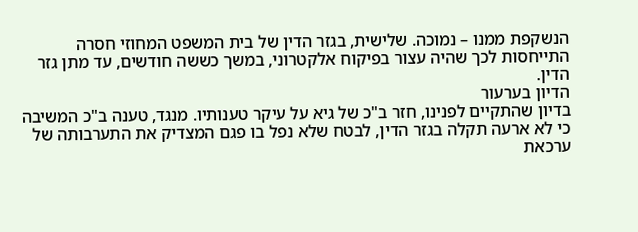הנשקפת ממנו – נמוכה. שלישית, בגזר הדין של בית המשפט המחוזי חסרה התייחסות לכך שהיה עצור בפיקוח אלקטרוני, במשך כששה חודשים, עד מתן גזר הדין.
הדיון בערעור
בדיון שהתקיים לפנינו, חזר ב"כ של גיא על עיקר טענותיו. מנגד, טענה ב"כ המשיבה כי לא ארעה תקלה בגזר הדין, לבטח שלא נפל בו פגם המצדיק את התערבותה של ערכאת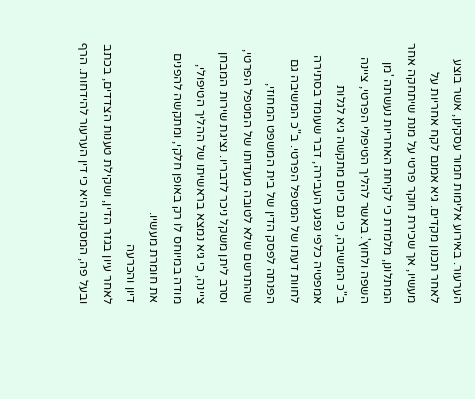הערעור. באירוע אלימות חמור עסקינן, אשר בוצע לאחר תכנון מקדים. גיא אמנם לקח אחריות על מעשיו, אך שכירת חוקר פרטי על מנת שיתחקה אחר המתלונן, מלמדת כי לקיחת האחריות נעשתה 'מן השפה ולחוץ'. באשר להליך הטיפולי הפרטי, ציינה ב"כ המשיבה, כי גם כיום מתקשה גיא לגלות אמפטיה כלפי נפגע העבירה, דבר שעומד בסתירה לחוות דעתו של המטפל הפרטי. ב"כ המשיבה גם הפנתה לפסק הדין של בית המשפט המחוזי, שהתרשם שלא לטובה מעדותו של המטפל הפרטי, וסרב ליתן משקל ניכר לדבריו. נציגת שירות המבחן ציינה, כי גיא נמצא בראשיתו של ההליך הטיפולי, מודה במיוחס לו רק באופן חלקי, ומתקשה להפנים את חומרת מעשיו.
דיון והכרעה
לאחר עיון בגזר הדין, ושקילת טענות הצדדים, בכתב ובעל פה, המסקנה היא כי דין הערעור להידחות. הרף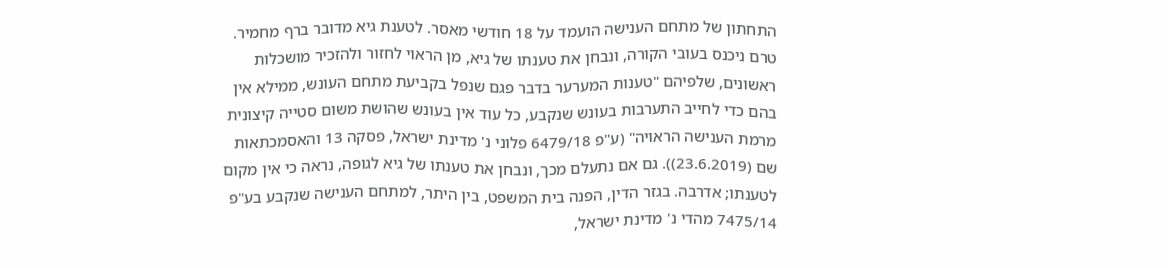התחתון של מתחם הענישה הועמד על 18 חודשי מאסר. לטענת גיא מדובר ברף מחמיר. טרם ניכנס בעובי הקורה, ונבחן את טענתו של גיא, מן הראוי לחזור ולהזכיר מושכלות ראשונים, שלפיהם "טענות המערער בדבר פגם שנפל בקביעת מתחם העונש, ממילא אין בהם כדי לחייב התערבות בעונש שנקבע, כל עוד אין בעונש שהושת משום סטייה קיצונית מרמת הענישה הראויה" (ע"פ 6479/18 פלוני נ' מדינת ישראל, פסקה 13 והאסמכתאות שם (23.6.2019)). גם אם נתעלם מכך, ונבחן את טענתו של גיא לגופה, נראה כי אין מקום לטענתו; אדרבה. בגזר הדין, הפנה בית המשפט, בין היתר, למתחם הענישה שנקבע בע"פ 7475/14 מהדי נ' מדינת ישראל,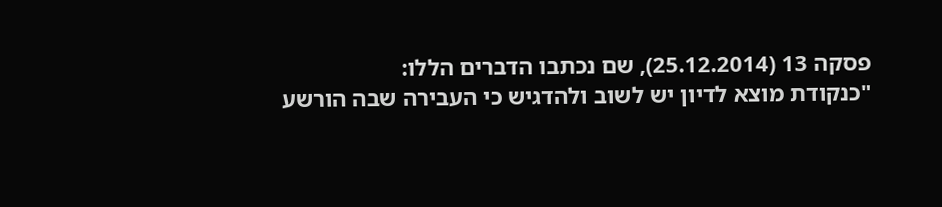פסקה 13 (25.12.2014), שם נכתבו הדברים הללו:
"כנקודת מוצא לדיון יש לשוב ולהדגיש כי העבירה שבה הורשע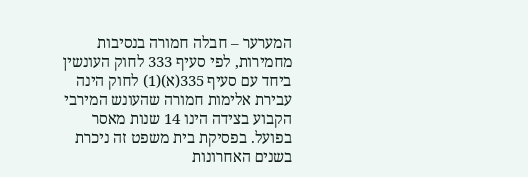המערער – חבלה חמורה בנסיבות מחמירות, לפי סעיף 333 לחוק העונשין ביחד עם סעיף 335(א)(1) לחוק הינה עבירת אלימות חמורה שהעונש המירבי הקבוע בצידה הינו 14 שנות מאסר בפועל. בפסיקת בית משפט זה ניכרת בשנים האחרונות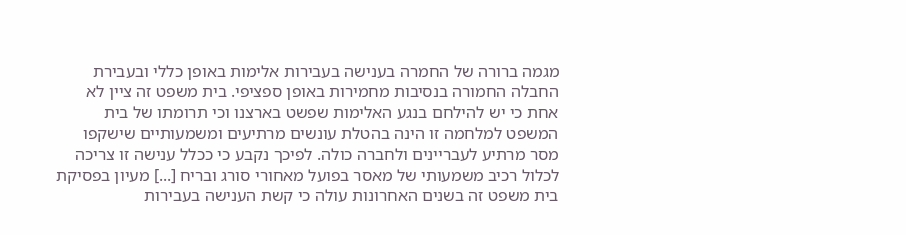מגמה ברורה של החמרה בענישה בעבירות אלימות באופן כללי ובעבירת החבלה החמורה בנסיבות מחמירות באופן ספציפי. בית משפט זה ציין לא אחת כי יש להילחם בנגע האלימות שפשט בארצנו וכי תרומתו של בית המשפט למלחמה זו הינה בהטלת עונשים מרתיעים ומשמעותיים שישקפו מסר מרתיע לעבריינים ולחברה כולה. לפיכך נקבע כי ככלל ענישה זו צריכה לכלול רכיב משמעותי של מאסר בפועל מאחורי סורג ובריח [...] מעיון בפסיקת בית משפט זה בשנים האחרונות עולה כי קשת הענישה בעבירות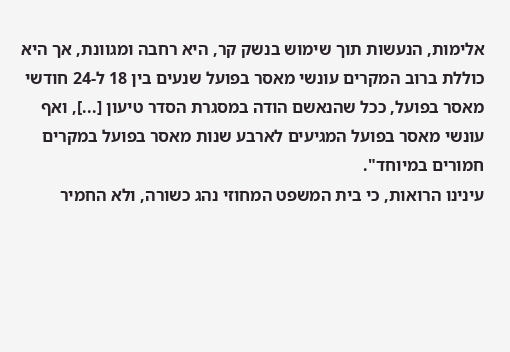אלימות, הנעשות תוך שימוש בנשק קר, היא רחבה ומגוונת, אך היא כוללת ברוב המקרים עונשי מאסר בפועל שנעים בין 18 ל-24 חודשי מאסר בפועל, ככל שהנאשם הודה במסגרת הסדר טיעון [...], ואף עונשי מאסר בפועל המגיעים לארבע שנות מאסר בפועל במקרים חמורים במיוחד".
עינינו הרואות, כי בית המשפט המחוזי נהג כשורה, ולא החמיר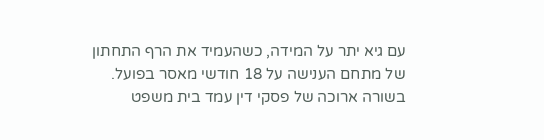עם גיא יתר על המידה, כשהעמיד את הרף התחתון של מתחם הענישה על 18 חודשי מאסר בפועל.
בשורה ארוכה של פסקי דין עמד בית משפט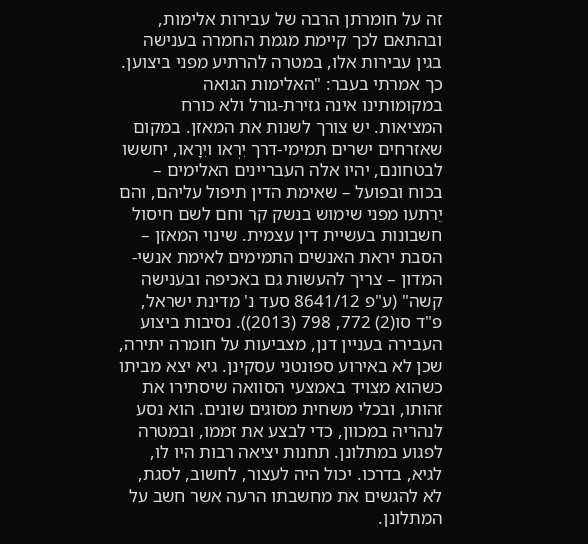זה על חומרתן הרבה של עבירות אלימות, ובהתאם לכך קיימת מגמת החמרה בענישה בגין עבירות אלו, במטרה להרתיע מפני ביצוען. כך אמרתי בעבר: "האלימות הגואה במקומותינו אינה גזירת-גורל ולא כורח המציאות. יש צורך לשנות את המאזן. במקום שאזרחים ישרים תמימי-דרך יִרְאו ויִרָאו, יחששו לבטחונם, יהיו אלה העבריינים האלימים – בכוח ובפועל – שאימת הדין תיפול עליהם, והם יֵרתעו מפני שימוש בנשק קר וחם לשם חיסול חשבונות בעשיית דין עצמית. שינוי המאזן – הסבת יראת האנשים התמימים לאימת אנשי-המדון – צריך להעשות גם באכיפה ובענישה קשה" (ע"פ 8641/12 סעד נ' מדינת ישראל, פ"ד סו(2) 772, 798 (2013)). נסיבות ביצוע העבירה בעניין דנן, מצביעות על חומרה יתירה, שכן לא באירוע ספונטני עסקינן. גיא יצא מביתו כשהוא מצויד באמצעי הסוואה שיסתירו את זהותו, ובכלי משחית מסוגים שונים. הוא נסע לנהריה במכוון, כדי לבצע את זממו, ובמטרה לפגוע במתלונן. תחנות יציאה רבות היו לו, לגיא, בדרכו. יכול היה לעצור, לחשוב, לסגת, לא להגשים את מחשבתו הרעה אשר חשב על המתלונן.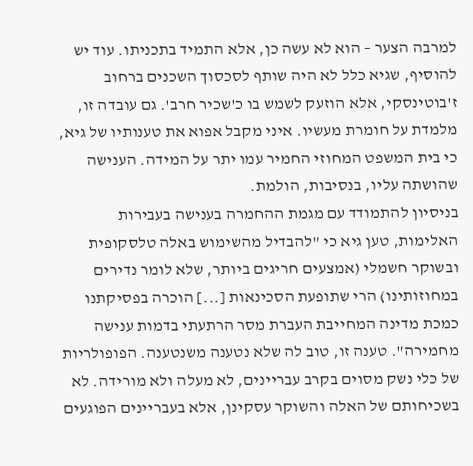למרבה הצער – הוא לא עשה כן, אלא התמיד בתכניתו. עוד יש להוסיף, שגיא כלל לא היה שותף לסכסוך השכנים ברחוב ז'בוטינסקי, אלא הוזעק לשמש בו כ'שכיר חרב'. גם עובדה זו, מלמדת על חומרת מעשיו. איני מקבל אפוא את טענותיו של גיא, כי בית המשפט המחוזי החמיר עמו יתר על המידה. הענישה שהושתה עליו, בנסיבות, הולמת.
בניסיון להתמודד עם מגמת ההחמרה בענישה בעבירות האלימות, טען גיא כי "להבדיל מהשימוש באלה טלסקופית ובשוקר חשמלי (אמצעים חריגים ביותר, שלא לומר נדירים במחוזותינו) הרי שתופעת הסכינאות [...] הוכרה בפסיקתנו כמכת מדינה המחייבת העברת מסר הרתעתי בדמות ענישה מחמירה". טענה זו, טוב לה שלא נטענה משנטענה. הפופולריות של כלי נשק מסוים בקרב עבריינים, לא מעלה ולא מורידה. לא בשכיחותם של האלה והשוקר עסקינן, אלא בעבריינים הפוגעים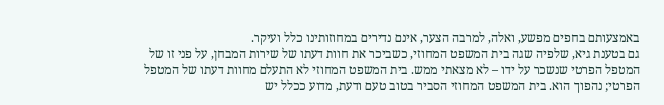באמצעותם בחפים מפשע, ואלה, למרבה הצער, אינם נדירים במחוזותינו כלל ועיקר.
גם בטענת גיא, שלפיה שגה בית המשפט המחוזי, כשביכר את חוות דעתו של שירות המבחן, על פני זו של המטפל הפרטי שנשכר על ידו – לא מצאתי ממש. בית המשפט המחוזי לא התעלם מחוות דעתו של המטפל הפרטי; נהפוך הוא. בית המשפט המחוזי הסביר בטוב טעם ודעת, מדוע ככלל יש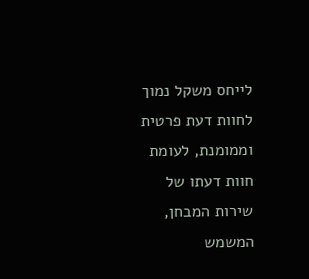לייחס משקל נמוך לחוות דעת פרטית וממומנת, לעומת חוות דעתו של שירות המבחן, המשמש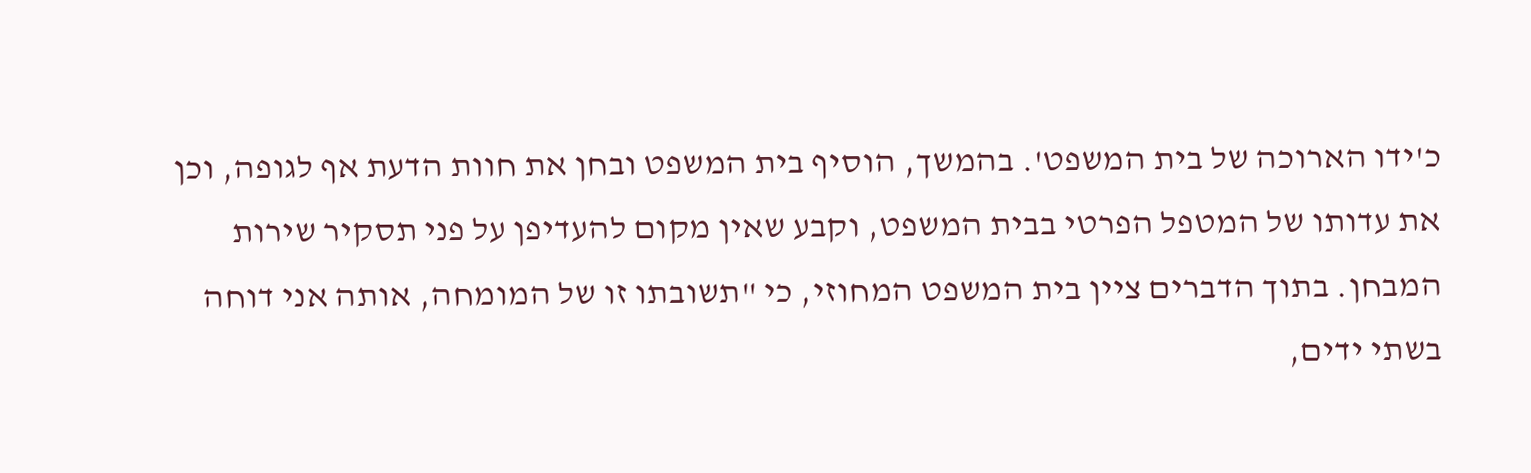כ'ידו הארוכה של בית המשפט'. בהמשך, הוסיף בית המשפט ובחן את חוות הדעת אף לגופה, וכן את עדותו של המטפל הפרטי בבית המשפט, וקבע שאין מקום להעדיפן על פני תסקיר שירות המבחן. בתוך הדברים ציין בית המשפט המחוזי, כי "תשובתו זו של המומחה, אותה אני דוחה בשתי ידים,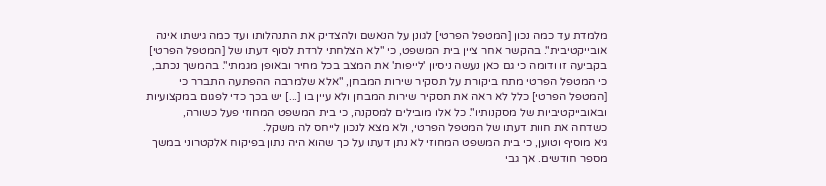מלמדת עד כמה נכון [המטפל הפרטי] לגונן על הנאשם ולהצדיק את התנהלותו ועד כמה גישתו אינה אובייקטיבית". בהקשר אחר ציין בית המשפט, כי "לא הצלחתי לרדת לסוף דעתו של [המטפל הפרטי] בקביעה זו ודומה כי גם כאן נעשה ניסיון 'לייפות' את המצב בכל מחיר ובאופן מגמתי". בהמשך נכתב, כי המטפל הפרטי מתח ביקורת על תסקיר שירות המבחן, "אלא שלמרבה ההפתעה התברר כי [המטפל הפרטי] כלל לא ראה את תסקיר שירות המבחן ולא עיין בו [...] יש בכך כדי לפגום במקצועיות ובאובייקטיביות של מסקנותיו". כל אלו מובילים למסקנה, כי בית המשפט המחוזי פעל כשורה, כשדחה את חוות דעתו של המטפל הפרטי, ולא מצא לנכון לייחס לה משקל.
גיא מוסיף וטוען, כי בית המשפט המחוזי לא נתן דעתו על כך שהוא היה נתון בפיקוח אלקטרוני במשך מספר חודשים. אך גבי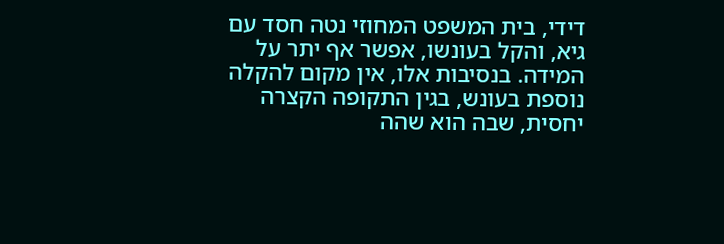דידי, בית המשפט המחוזי נטה חסד עם גיא, והקל בעונשו, אפשר אף יתר על המידה. בנסיבות אלו, אין מקום להקלה נוספת בעונש, בגין התקופה הקצרה יחסית, שבה הוא שהה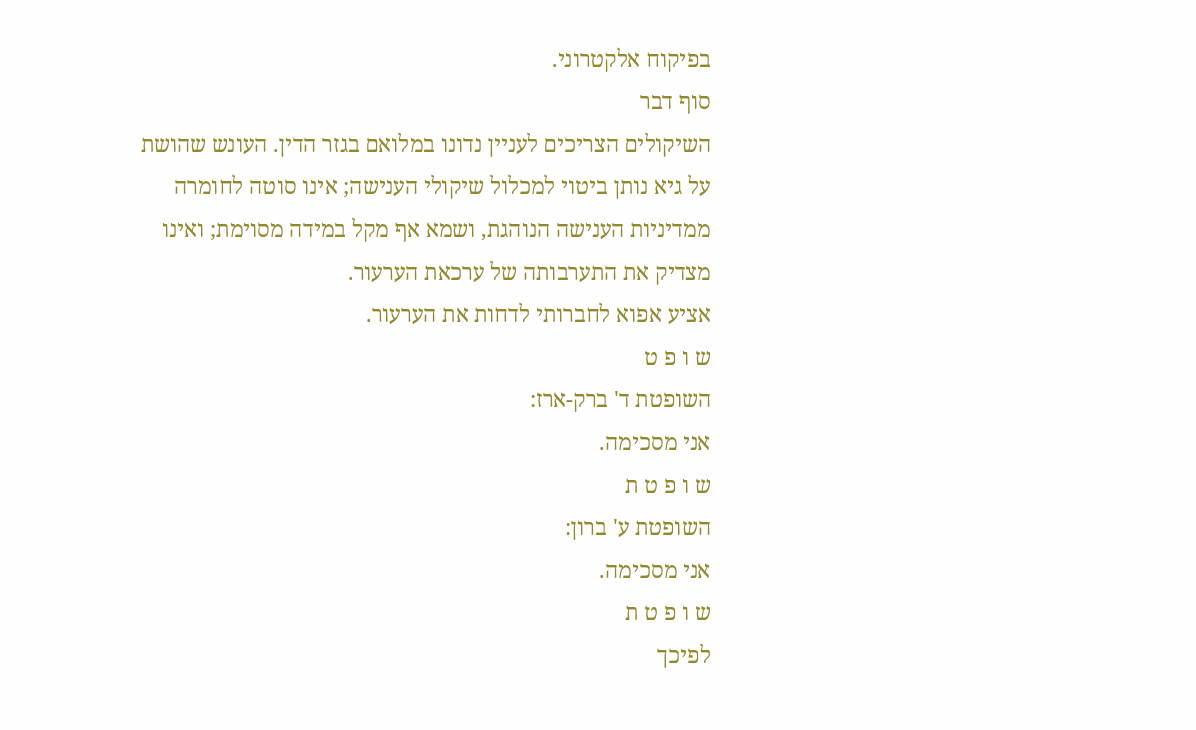בפיקוח אלקטרוני.
סוף דבר
השיקולים הצריכים לעניין נדונו במלואם בגזר הדין. העונש שהושת על גיא נותן ביטוי למכלול שיקולי הענישה; אינו סוטה לחומרה ממדיניות הענישה הנוהגת, ושמא אף מקל במידה מסוימת; ואינו מצדיק את התערבותה של ערכאת הערעור.
אציע אפוא לחברותי לדחות את הערעור.
ש ו פ ט
השופטת ד' ברק-ארז:
אני מסכימה.
ש ו פ ט ת
השופטת ע' ברון:
אני מסכימה.
ש ו פ ט ת
לפיכך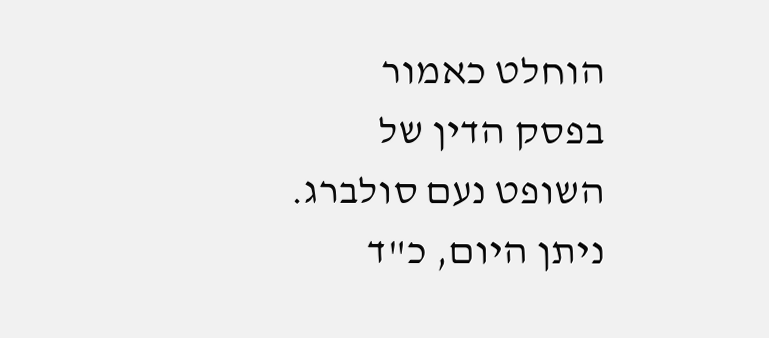הוחלט כאמור בפסק הדין של השופט נעם סולברג.
ניתן היום, כ"ד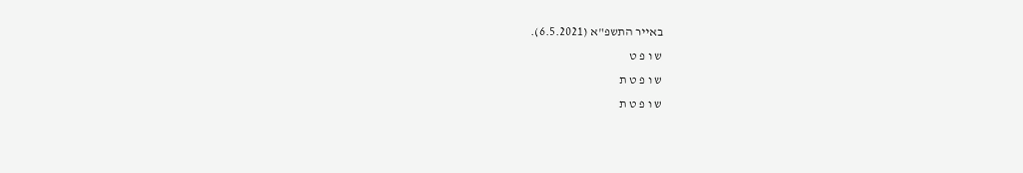באייר התשפ"א (6.5.2021).
ש ו פ ט
ש ו פ ט ת
ש ו פ ט ת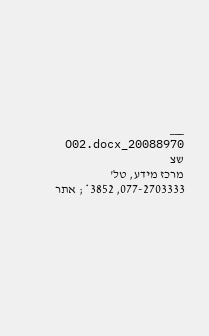___
20088970_O02.docx שצ
מרכז מידע, טל' 077-2703333, 3852* ; אתר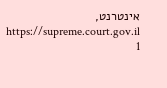אינטרנט, https://supreme.court.gov.il
1